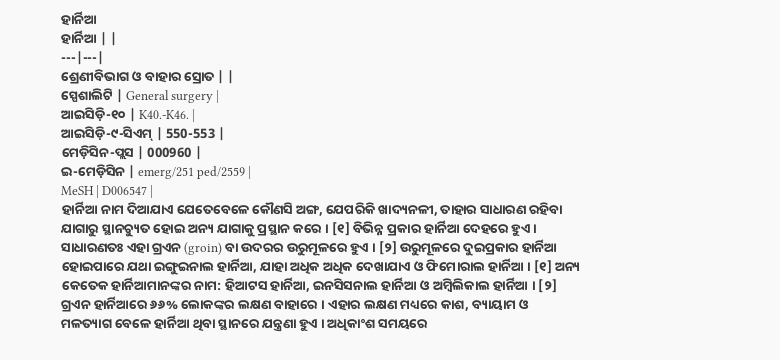ହାର୍ନିଆ
ହାର୍ନିଆ | |
---|---|
ଶ୍ରେଣୀବିଭାଗ ଓ ବାହାର ସ୍ରୋତ | |
ସ୍ପେଶାଲିଟି | General surgery |
ଆଇସିଡ଼ି-୧୦ | K40.-K46. |
ଆଇସିଡ଼ି-୯-ସିଏମ୍ | 550-553 |
ମେଡ଼ିସିନ-ପ୍ଲସ | 000960 |
ଇ-ମେଡ଼ିସିନ | emerg/251 ped/2559 |
MeSH | D006547 |
ହାର୍ନିଆ ନାମ ଦିଆଯାଏ ଯେତେବେଳେ କୌଣସି ଅଙ୍ଗ, ଯେପରିକି ଖାଦ୍ୟନଳୀ, ତାହାର ସାଧାରଣ ରହିବା ଯାଗାରୁ ସ୍ଥାନଚ୍ୟୁତ ହୋଇ ଅନ୍ୟ ଯାଗାକୁ ପ୍ରସ୍ଥାନ କରେ । [୧] ବିଭିନ୍ନ ପ୍ରକାର ହାର୍ନିଆ ଦେହରେ ହୁଏ । ସାଧାରଣତଃ ଏହା ଗ୍ରଏନ (groin) ବା ଉଦରର ଉରୁମୂଳରେ ହୁଏ । [୨] ଉରୁମୂଳରେ ଦୁଇପ୍ରକାର ହାର୍ନିଆ ହୋଇପାରେ ଯଥା ଇଙ୍ଗୁଇନାଲ ହାର୍ନିଆ, ଯାହା ଅଧିକ ଅଧିକ ଦେଖାଯାଏ ଓ ଫିମୋରାଲ ହାର୍ନିଆ । [୧] ଅନ୍ୟ କେତେକ ହାର୍ନିଆମାନଙ୍କର ନାମ: ହିଆଟସ ହାର୍ନିଆ, ଇନସିସନାଲ ହାର୍ନିଆ ଓ ଅମ୍ବିଲିକାଲ ହାର୍ନିଆ । [୨] ଗ୍ରଏନ ହାର୍ନିଆରେ ୬୬% ଲୋକଙ୍କର ଲକ୍ଷଣ ବାହାରେ । ଏହାର ଲକ୍ଷଣ ମଧ୍ୟରେ କାଶ, ବ୍ୟାୟାମ ଓ ମଳତ୍ୟାଗ ବେଳେ ହାର୍ନିଆ ଥିବା ସ୍ଥାନରେ ଯନ୍ତ୍ରଣା ହୁଏ । ଅଧିକାଂଶ ସମୟରେ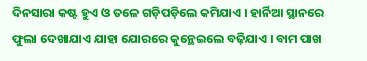ଦିନସାରା କଷ୍ଟ ହୁଏ ଓ ତଳେ ଗଡ଼ିପଡ଼ିଲେ କମିଯାଏ । ହାର୍ନିଆ ସ୍ଥାନରେ ଫୁଲା ଦେଖାଯାଏ ଯାହା ଯୋରରେ କୁନ୍ଥେଇଲେ ବଢ଼ିଯାଏ । ବାମ ପାଖ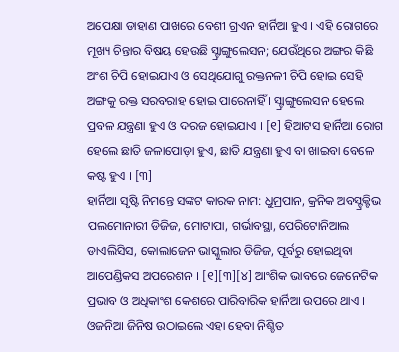ଅପେକ୍ଷା ଡାହାଣ ପାଖରେ ବେଶୀ ଗ୍ରଏନ ହାର୍ନିଆ ହୁଏ । ଏହି ରୋଗରେ ମୂଖ୍ୟ ଚିନ୍ତାର ବିଷୟ ହେଉଛି ସ୍ଟ୍ରାଙ୍ଗୁଲେସନ; ଯେଉଁଥିରେ ଅଙ୍ଗର କିଛି ଅଂଶ ଚିପି ହୋଇଯାଏ ଓ ସେଥିଯୋଗୁ ରକ୍ତନଳୀ ଚିପି ହୋଇ ସେହି ଅଙ୍ଗକୁ ରକ୍ତ ସରବରାହ ହୋଇ ପାରେନାହିଁ । ସ୍ଟ୍ରାଙ୍ଗୁଲେସନ ହେଲେ ପ୍ରବଳ ଯନ୍ତ୍ରଣା ହୁଏ ଓ ଦରଜ ହୋଇଯାଏ । [୧] ହିଆଟସ ହାର୍ନିଆ ରୋଗ ହେଲେ ଛାତି ଜଳାପୋଡ଼ା ହୁଏ, ଛାତି ଯନ୍ତ୍ରଣା ହୁଏ ବା ଖାଇବା ବେଳେ କଷ୍ଟ ହୁଏ । [୩]
ହାର୍ନିଆ ସୃଷ୍ଟି ନିମନ୍ତେ ସଙ୍କଟ କାରକ ନାମ: ଧୁମ୍ରପାନ, କ୍ରନିକ ଅବସ୍ଟ୍ରକ୍ଟିଭ ପଲମୋନାରୀ ଡିଜିଜ, ମୋଟାପା, ଗର୍ଭାବସ୍ଥା, ପେରିଟୋନିଆଲ ଡାଏଲିସିସ, କୋଲାଜେନ ଭାସ୍କୁଲାର ଡିଜିଜ, ପୂର୍ବରୁ ହୋଇଥିବା ଆପେଣ୍ଡିକସ ଅପରେଶନ । [୧][୩][୪] ଆଂଶିକ ଭାବରେ ଜେନେଟିକ ପ୍ରଭାବ ଓ ଅଧିକାଂଶ କେଶରେ ପାରିବାରିକ ହାର୍ନିଆ ଉପରେ ଥାଏ । ଓଜନିଆ ଜିନିଷ ଉଠାଇଲେ ଏହା ହେବା ନିଶ୍ଚିତ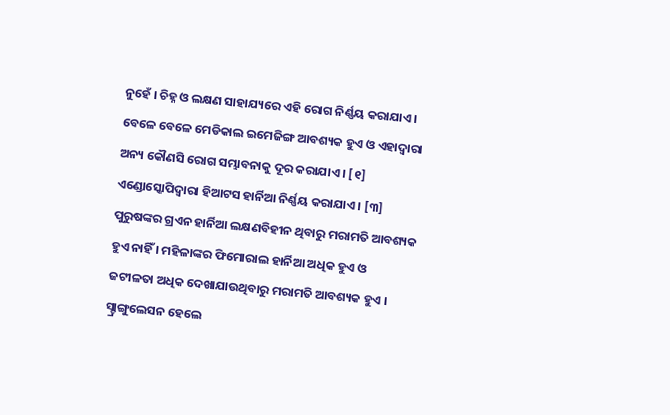ନୁହେଁ । ଚିହ୍ନ ଓ ଲକ୍ଷଣ ସାହାଯ୍ୟରେ ଏହି ରୋଗ ନିର୍ଣ୍ଣୟ କରାଯାଏ । ବେଳେ ବେଳେ ମେଡିକାଲ ଇମେଜିଙ୍ଗ ଆବଶ୍ୟକ ହୁଏ ଓ ଏହାଦ୍ୱାରା ଅନ୍ୟ କୌଣସି ରୋଗ ସମ୍ଭାବନାକୁ ଦୂର କରାଯାଏ । [୧] ଏଣ୍ଡୋସ୍କୋପିଦ୍ୱାରା ହିଆଟସ ହାର୍ନିଆ ନିର୍ଣ୍ଣୟ କରାଯାଏ । [୩]
ପୁରୁଷଙ୍କର ଗ୍ରଏନ ହାର୍ନିଆ ଲକ୍ଷଣବିହୀନ ଥିବାରୁ ମରାମତି ଆବଶ୍ୟକ ହୁଏ ନାହିଁ । ମହିଳାଙ୍କର ଫିମୋରାଲ ହାର୍ନିଆ ଅଧିକ ହୁଏ ଓ ଜଟୀଳତା ଅଧିକ ଦେଖାଯାଉଥିବାରୁ ମରାମତି ଆବଶ୍ୟକ ହୁଏ । ସ୍ଟ୍ରାଙ୍ଗୁଲେସନ ହେଲେ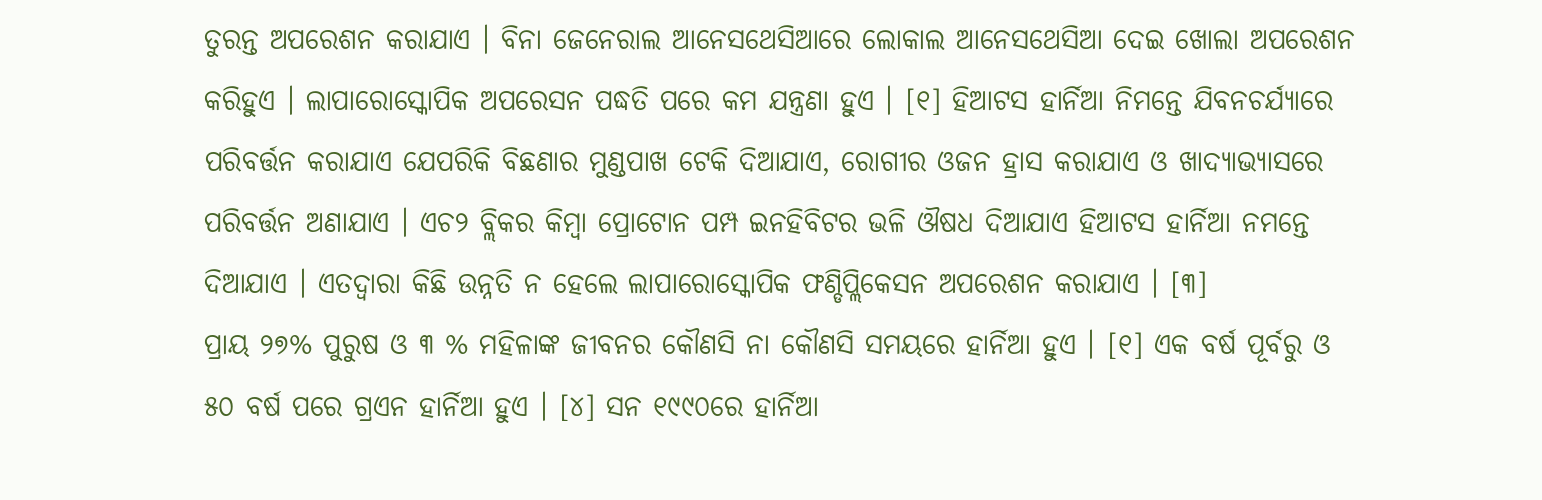ତୁରନ୍ତ ଅପରେଶନ କରାଯାଏ । ବିନା ଜେନେରାଲ ଆନେସଥେସିଆରେ ଲୋକାଲ ଆନେସଥେସିଆ ଦେଇ ଖୋଲା ଅପରେଶନ କରିହୁଏ । ଲାପାରୋସ୍କୋପିକ ଅପରେସନ ପଦ୍ଧତି ପରେ କମ ଯନ୍ତ୍ରଣା ହୁଏ । [୧] ହିଆଟସ ହାର୍ନିଆ ନିମନ୍ତେ ଯିବନଚର୍ଯ୍ୟାରେ ପରିବର୍ତ୍ତନ କରାଯାଏ ଯେପରିକି ବିଛଣାର ମୁଣ୍ଡପାଖ ଟେକି ଦିଆଯାଏ, ରୋଗୀର ଓଜନ ହ୍ରାସ କରାଯାଏ ଓ ଖାଦ୍ୟାଭ୍ୟାସରେ ପରିବର୍ତ୍ତନ ଅଣାଯାଏ । ଏଚ୨ ବ୍ଲିକର କିମ୍ବା ପ୍ରୋଟୋନ ପମ୍ପ ଇନହିବିଟର ଭଳି ଔଷଧ ଦିଆଯାଏ ହିଆଟସ ହାର୍ନିଆ ନମନ୍ତେ ଦିଆଯାଏ । ଏତଦ୍ୱାରା କିଛି ଉନ୍ନତି ନ ହେଲେ ଲାପାରୋସ୍କୋପିକ ଫଣ୍ଡିପ୍ଲିକେସନ ଅପରେଶନ କରାଯାଏ । [୩]
ପ୍ରାୟ ୨୭% ପୁରୁଷ ଓ ୩ % ମହିଳାଙ୍କ ଜୀବନର କୌଣସି ନା କୌଣସି ସମୟରେ ହାର୍ନିଆ ହୁଏ । [୧] ଏକ ବର୍ଷ ପୂର୍ବରୁ ଓ ୫୦ ବର୍ଷ ପରେ ଗ୍ରଏନ ହାର୍ନିଆ ହୁଏ । [୪] ସନ ୧୯୯୦ରେ ହାର୍ନିଆ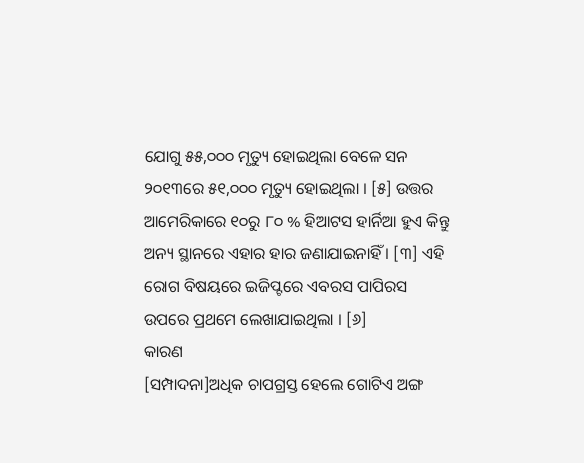ଯୋଗୁ ୫୫,୦୦୦ ମୃତ୍ୟୁ ହୋଇଥିଲା ବେଳେ ସନ ୨୦୧୩ରେ ୫୧,୦୦୦ ମୃତ୍ୟୁ ହୋଇଥିଲା । [୫] ଉତ୍ତର ଆମେରିକାରେ ୧୦ରୁ ୮୦ % ହିଆଟସ ହାର୍ନିଆ ହୁଏ କିନ୍ତୁ ଅନ୍ୟ ସ୍ଥାନରେ ଏହାର ହାର ଜଣାଯାଇନାହିଁ । [୩] ଏହି ରୋଗ ବିଷୟରେ ଇଜିପ୍ଟରେ ଏବରସ ପାପିରସ ଉପରେ ପ୍ରଥମେ ଲେଖାଯାଇଥିଲା । [୬]
କାରଣ
[ସମ୍ପାଦନା]ଅଧିକ ଚାପଗ୍ରସ୍ତ ହେଲେ ଗୋଟିଏ ଅଙ୍ଗ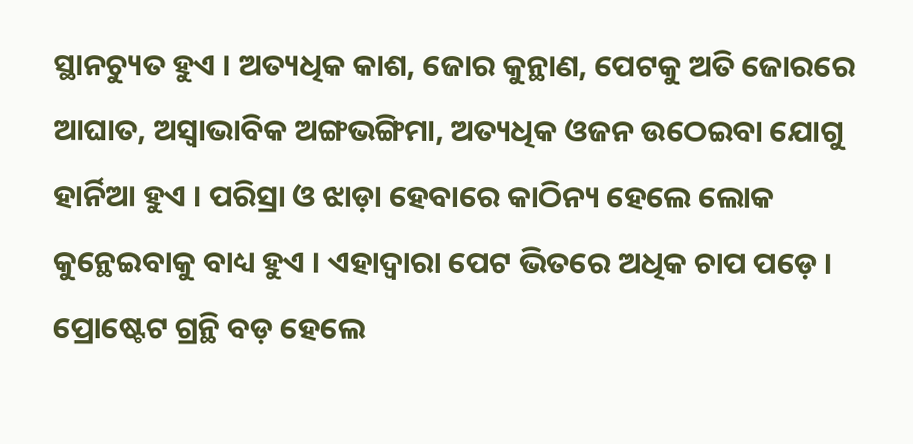ସ୍ଥାନଚ୍ୟୁତ ହୁଏ । ଅତ୍ୟଧିକ କାଶ, ଜୋର କୁନ୍ଥାଣ, ପେଟକୁ ଅତି ଜୋରରେ ଆଘାତ, ଅସ୍ୱାଭାବିକ ଅଙ୍ଗଭଙ୍ଗିମା, ଅତ୍ୟଧିକ ଓଜନ ଉଠେଇବା ଯୋଗୁ ହାର୍ନିଆ ହୁଏ । ପରିସ୍ରା ଓ ଝାଡ଼ା ହେବାରେ କାଠିନ୍ୟ ହେଲେ ଲୋକ କୁନ୍ଥେଇବାକୁ ବାଧ୍ୟ ହୁଏ । ଏହାଦ୍ୱାରା ପେଟ ଭିତରେ ଅଧିକ ଚାପ ପଡ଼େ । ପ୍ରୋଷ୍ଟେଟ ଗ୍ରନ୍ଥି ବଡ଼ ହେଲେ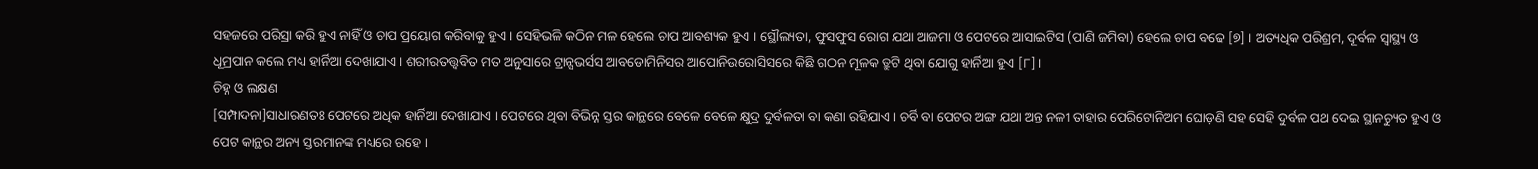ସହଜରେ ପରିସ୍ରା କରି ହୁଏ ନାହିଁ ଓ ଚାପ ପ୍ରୟୋଗ କରିବାକୁ ହୁଏ । ସେହିଭଳି କଠିନ ମଳ ହେଲେ ଚାପ ଆବଶ୍ୟକ ହୁଏ । ସ୍ଥୌଲ୍ୟତା, ଫୁସଫୁସ ରୋଗ ଯଥା ଆଜମା ଓ ପେଟରେ ଆସାଇଟିସ (ପାଣି ଜମିବା) ହେଲେ ଚାପ ବଢେ [୭] । ଅତ୍ୟଧିକ ପରିଶ୍ରମ, ଦୂର୍ବଳ ସ୍ୱାସ୍ଥ୍ୟ ଓ ଧୂମ୍ରପାନ କଲେ ମଧ୍ୟ ହାର୍ନିଆ ଦେଖାଯାଏ । ଶରୀରତତ୍ତ୍ୱବିତ ମତ ଅନୁସାରେ ଟ୍ରାନ୍ସଭର୍ସସ ଆବଡୋମିନିସର ଆପୋନିଉରୋସିସରେ କିଛି ଗଠନ ମୂଳକ ତ୍ରୁଟି ଥିବା ଯୋଗୁ ହାର୍ନିଆ ହୁଏ [୮]।
ଚିହ୍ନ ଓ ଲକ୍ଷଣ
[ସମ୍ପାଦନା]ସାଧାରଣତଃ ପେଟରେ ଅଧିକ ହାର୍ନିଆ ଦେଖାଯାଏ । ପେଟରେ ଥିବା ବିଭିନ୍ନ ସ୍ତର କାନ୍ଥରେ ବେଳେ ବେଳେ କ୍ଷୁଦ୍ର ଦୁର୍ବଳତା ବା କଣା ରହିଯାଏ । ଚର୍ବି ବା ପେଟର ଅଙ୍ଗ ଯଥା ଅନ୍ତ ନଳୀ ତାହାର ପେରିଟୋନିଅମ ଘୋଡ଼ଣି ସହ ସେହି ଦୁର୍ବଳ ପଥ ଦେଇ ସ୍ଥାନଚ୍ୟୁତ ହୁଏ ଓ ପେଟ କାନ୍ଥର ଅନ୍ୟ ସ୍ତରମାନଙ୍କ ମଧ୍ୟରେ ରହେ ।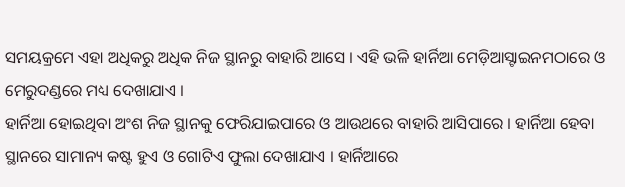ସମୟକ୍ରମେ ଏହା ଅଧିକରୁ ଅଧିକ ନିଜ ସ୍ଥାନରୁ ବାହାରି ଆସେ । ଏହି ଭଳି ହାର୍ନିଆ ମେଡ଼ିଆସ୍ଟାଇନମଠାରେ ଓ ମେରୁଦଣ୍ଡରେ ମଧ୍ୟ ଦେଖାଯାଏ ।
ହାର୍ନିଆ ହୋଇଥିବା ଅଂଶ ନିଜ ସ୍ଥାନକୁ ଫେରିଯାଇପାରେ ଓ ଆଉଥରେ ବାହାରି ଆସିପାରେ । ହାର୍ନିଆ ହେବା ସ୍ଥାନରେ ସାମାନ୍ୟ କଷ୍ଟ ହୁଏ ଓ ଗୋଟିଏ ଫୁଲା ଦେଖାଯାଏ । ହାର୍ନିଆରେ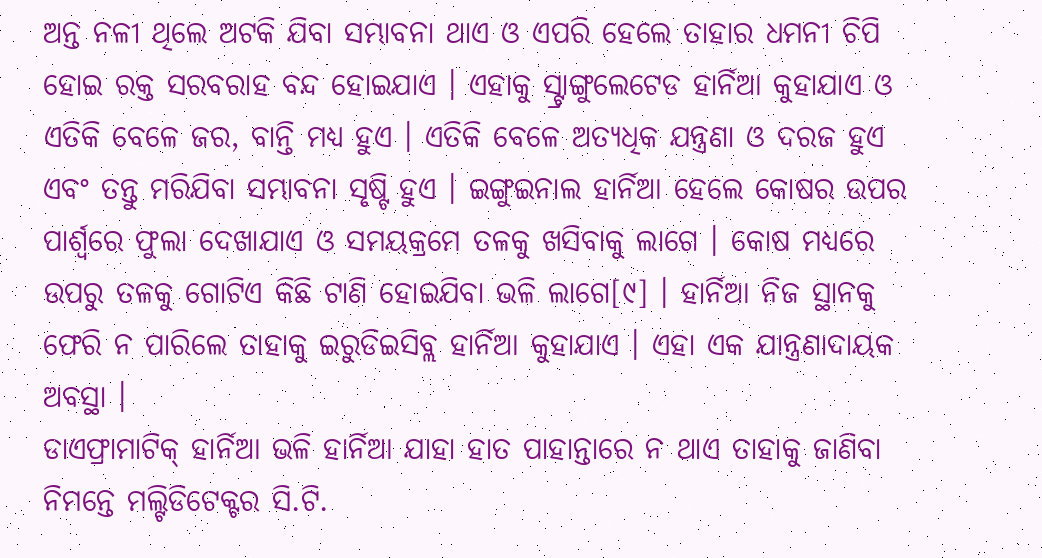ଅନ୍ତ ନଳୀ ଥିଲେ ଅଟକି ଯିବା ସମ୍ଭାବନା ଥାଏ ଓ ଏପରି ହେଲେ ତାହାର ଧମନୀ ଚିପି ହୋଇ ରକ୍ତ ସରବରାହ ବନ୍ଦ ହୋଇଯାଏ । ଏହାକୁ ସ୍ଟ୍ରାଙ୍ଗୁଲେଟେଡ ହାର୍ନିଆ କୁହାଯାଏ ଓ ଏତିକି ବେଳେ ଜର, ବାନ୍ତି ମଧ୍ୟ ହୁଏ । ଏତିକି ବେଳେ ଅତ୍ୟଧିକ ଯନ୍ତ୍ରଣା ଓ ଦରଜ ହୁଏ ଏବଂ ତନ୍ତୁ ମରିଯିବା ସମ୍ଭାବନା ସୃଷ୍ଟି ହୁଏ । ଇଙ୍ଗୁଇନାଲ ହାର୍ନିଆ ହେଲେ କୋଷର ଉପର ପାର୍ଶ୍ୱରେ ଫୁଲା ଦେଖାଯାଏ ଓ ସମୟକ୍ରମେ ତଳକୁ ଖସିବାକୁ ଲାଗେ । କୋଷ ମଧ୍ୟରେ ଉପରୁ ତଳକୁ ଗୋଟିଏ କିଛି ଟାଣି ହୋଇଯିବା ଭଳି ଲାଗେ[୯] । ହାର୍ନିଆ ନିଜ ସ୍ଥାନକୁ ଫେରି ନ ପାରିଲେ ତାହାକୁ ଇରୁଡିଇସିବ୍ଲ ହାର୍ନିଆ କୁହାଯାଏ । ଏହା ଏକ ଯାନ୍ତ୍ରଣାଦାୟକ ଅବସ୍ଥା ।
ଡାଏଫ୍ରାମାଟିକ୍ ହାର୍ନିଆ ଭଳି ହାର୍ନିଆ ଯାହା ହାତ ପାହାନ୍ତାରେ ନ ଥାଏ ତାହାକୁ ଜାଣିବା ନିମନ୍ତେ ମଲ୍ଟିଡିଟେକ୍ଟର ସି.ଟି.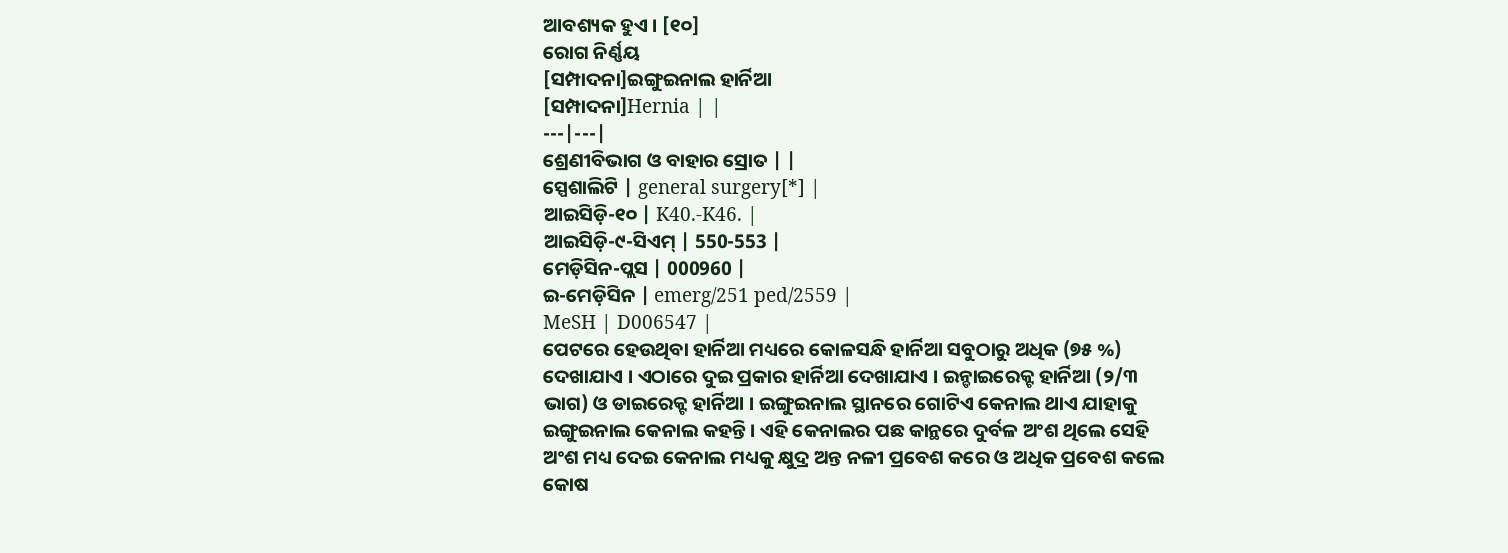ଆବଶ୍ୟକ ହୁଏ । [୧୦]
ରୋଗ ନିର୍ଣ୍ଣୟ
[ସମ୍ପାଦନା]ଇଙ୍ଗୁଇନାଲ ହାର୍ନିଆ
[ସମ୍ପାଦନା]Hernia | |
---|---|
ଶ୍ରେଣୀବିଭାଗ ଓ ବାହାର ସ୍ରୋତ | |
ସ୍ପେଶାଲିଟି | general surgery[*] |
ଆଇସିଡ଼ି-୧୦ | K40.-K46. |
ଆଇସିଡ଼ି-୯-ସିଏମ୍ | 550-553 |
ମେଡ଼ିସିନ-ପ୍ଲସ | 000960 |
ଇ-ମେଡ଼ିସିନ | emerg/251 ped/2559 |
MeSH | D006547 |
ପେଟରେ ହେଉଥିବା ହାର୍ନିଆ ମଧ୍ୟରେ କୋଳସନ୍ଧି ହାର୍ନିଆ ସବୁଠାରୁ ଅଧିକ (୭୫ %) ଦେଖାଯାଏ । ଏଠାରେ ଦୁଇ ପ୍ରକାର ହାର୍ନିଆ ଦେଖାଯାଏ । ଇନ୍ଡାଇରେକ୍ଟ ହାର୍ନିଆ (୨/୩ ଭାଗ) ଓ ଡାଇରେକ୍ଟ ହାର୍ନିଆ । ଇଙ୍ଗୁଇନାଲ ସ୍ଥାନରେ ଗୋଟିଏ କେନାଲ ଥାଏ ଯାହାକୁ ଇଙ୍ଗୁଇନାଲ କେନାଲ କହନ୍ତି । ଏହି କେନାଲର ପଛ କାନ୍ଥରେ ଦୁର୍ବଳ ଅଂଶ ଥିଲେ ସେହି ଅଂଶ ମଧ୍ୟ ଦେଇ କେନାଲ ମଧ୍ୟକୁ କ୍ଷୁଦ୍ର ଅନ୍ତ ନଳୀ ପ୍ରବେଶ କରେ ଓ ଅଧିକ ପ୍ରବେଶ କଲେ କୋଷ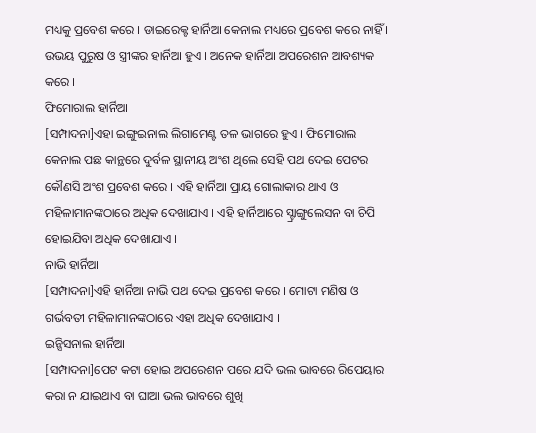ମଧ୍ୟକୁ ପ୍ରବେଶ କରେ । ଡାଇରେକ୍ଟ ହାର୍ନିଆ କେନାଲ ମଧ୍ୟରେ ପ୍ରବେଶ କରେ ନାହିଁ । ଉଭୟ ପୁରୁଷ ଓ ସ୍ତ୍ରୀଙ୍କର ହାର୍ନିଆ ହୁଏ । ଅନେକ ହାର୍ନିଆ ଅପରେଶନ ଆବଶ୍ୟକ କରେ ।
ଫିମୋରାଲ ହାର୍ନିଆ
[ସମ୍ପାଦନା]ଏହା ଇଙ୍ଗୁଇନାଲ ଲିଗାମେଣ୍ଟ ତଳ ଭାଗରେ ହୁଏ । ଫିମୋରାଲ କେନାଲ ପଛ କାନ୍ଥରେ ଦୁର୍ବଳ ସ୍ଥାନୀୟ ଅଂଶ ଥିଲେ ସେହି ପଥ ଦେଇ ପେଟର କୌଣସି ଅଂଶ ପ୍ରବେଶ କରେ । ଏହି ହାର୍ନିଆ ପ୍ରାୟ ଗୋଲାକାର ଥାଏ ଓ ମହିଳାମାନଙ୍କଠାରେ ଅଧିକ ଦେଖାଯାଏ । ଏହି ହାର୍ନିଆରେ ସ୍ଟ୍ରାଙ୍ଗୁଲେସନ ବା ଚିପି ହୋଇଯିବା ଅଧିକ ଦେଖାଯାଏ ।
ନାଭି ହାର୍ନିଆ
[ସମ୍ପାଦନା]ଏହି ହାର୍ନିଆ ନାଭି ପଥ ଦେଇ ପ୍ରବେଶ କରେ । ମୋଟା ମଣିଷ ଓ ଗର୍ଭବତୀ ମହିଳାମାନଙ୍କଠାରେ ଏହା ଅଧିକ ଦେଖାଯାଏ ।
ଇନ୍ସିସନାଲ ହାର୍ନିଆ
[ସମ୍ପାଦନା]ପେଟ କଟା ହୋଇ ଅପରେଶନ ପରେ ଯଦି ଭଲ ଭାବରେ ରିପେୟାର କରା ନ ଯାଇଥାଏ ବା ଘାଆ ଭଲ ଭାବରେ ଶୁଖି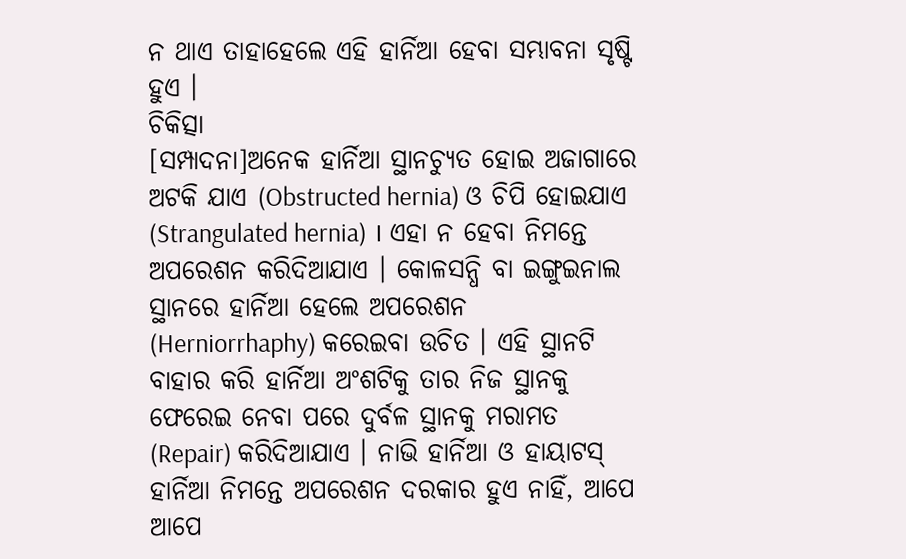ନ ଥାଏ ତାହାହେଲେ ଏହି ହାର୍ନିଆ ହେବା ସମ୍ଭାବନା ସୃଷ୍ଟି ହୁଏ ।
ଚିକିତ୍ସା
[ସମ୍ପାଦନା]ଅନେକ ହାର୍ନିଆ ସ୍ଥାନଚ୍ୟୁତ ହୋଇ ଅଜାଗାରେ ଅଟକି ଯାଏ (Obstructed hernia) ଓ ଚିପି ହୋଇଯାଏ (Strangulated hernia) । ଏହା ନ ହେବା ନିମନ୍ତେ ଅପରେଶନ କରିଦିଆଯାଏ । କୋଳସନ୍ଧି ବା ଇଙ୍ଗୁଇନାଲ ସ୍ଥାନରେ ହାର୍ନିଆ ହେଲେ ଅପରେଶନ (Herniorrhaphy) କରେଇବା ଉଚିତ । ଏହି ସ୍ଥାନଟି ବାହାର କରି ହାର୍ନିଆ ଅଂଶଟିକୁ ତାର ନିଜ ସ୍ଥାନକୁ ଫେରେଇ ନେବା ପରେ ଦୁର୍ବଳ ସ୍ଥାନକୁ ମରାମତ (Repair) କରିଦିଆଯାଏ । ନାଭି ହାର୍ନିଆ ଓ ହାୟାଟସ୍ ହାର୍ନିଆ ନିମନ୍ତେ ଅପରେଶନ ଦରକାର ହୁଏ ନାହିଁ, ଆପେ ଆପେ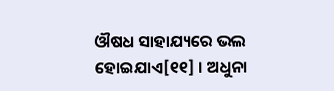ଔଷଧ ସାହାଯ୍ୟରେ ଭଲ ହୋଇଯାଏ[୧୧] । ଅଧୁନା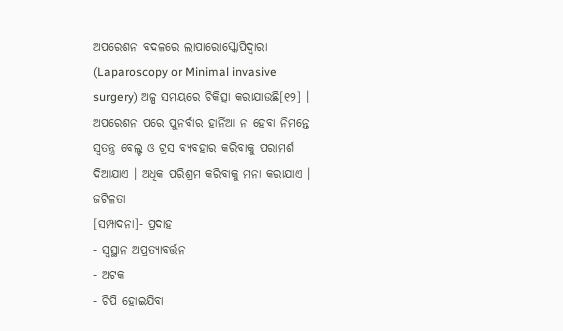ଅପରେଶନ ବଦଳରେ ଲାପାରୋସ୍କୋପିଦ୍ୱାରା (Laparoscopy or Minimal invasive surgery) ଅଳ୍ପ ସମୟରେ ଚିକିତ୍ସା କରାଯାଉଛି[୧୨] । ଅପରେଶନ ପରେ ପୁନର୍ବାର ହାର୍ନିଆ ନ ହେବା ନିମନ୍ତେ ସ୍ୱତନ୍ତ୍ର ବେଲ୍ଟ ଓ ଟ୍ରସ ବ୍ୟବହାର କରିବାକୁ ପରାମର୍ଶ ଦିଆଯାଏ । ଅଧିକ ପରିଶ୍ରମ କରିବାକୁ ମନା କରାଯାଏ ।
ଜଟିଳତା
[ସମ୍ପାଦନା]- ପ୍ରଦାହ
- ସ୍ୱସ୍ଥାନ ଅପ୍ରତ୍ୟାବର୍ତ୍ତନ
- ଅଟକ
- ଚିପି ହୋଇଯିବା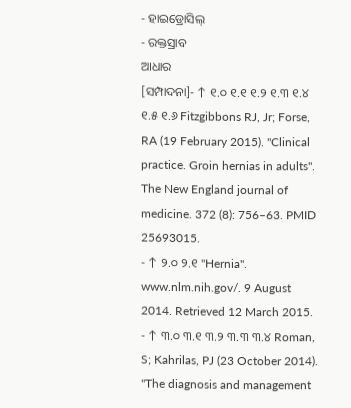- ହାଇଡ୍ରୋସିଲ୍
- ରକ୍ତସ୍ରାବ
ଆଧାର
[ସମ୍ପାଦନା]- ↑ ୧.୦ ୧.୧ ୧.୨ ୧.୩ ୧.୪ ୧.୫ ୧.୬ Fitzgibbons RJ, Jr; Forse, RA (19 February 2015). "Clinical practice. Groin hernias in adults". The New England journal of medicine. 372 (8): 756–63. PMID 25693015.
- ↑ ୨.୦ ୨.୧ "Hernia". www.nlm.nih.gov/. 9 August 2014. Retrieved 12 March 2015.
- ↑ ୩.୦ ୩.୧ ୩.୨ ୩.୩ ୩.୪ Roman, S; Kahrilas, PJ (23 October 2014). "The diagnosis and management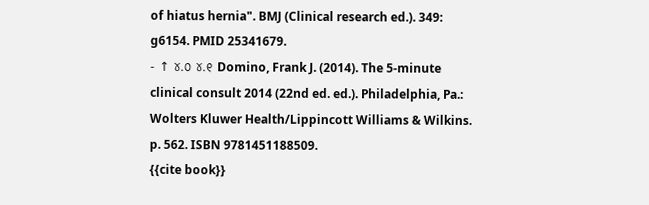of hiatus hernia". BMJ (Clinical research ed.). 349: g6154. PMID 25341679.
- ↑ ୪.୦ ୪.୧ Domino, Frank J. (2014). The 5-minute clinical consult 2014 (22nd ed. ed.). Philadelphia, Pa.: Wolters Kluwer Health/Lippincott Williams & Wilkins. p. 562. ISBN 9781451188509.
{{cite book}}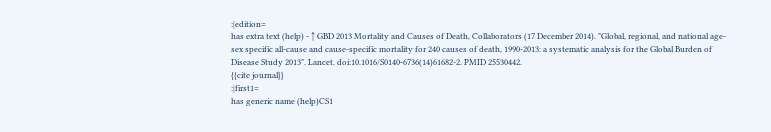:|edition=
has extra text (help) - ↑ GBD 2013 Mortality and Causes of Death, Collaborators (17 December 2014). "Global, regional, and national age-sex specific all-cause and cause-specific mortality for 240 causes of death, 1990-2013: a systematic analysis for the Global Burden of Disease Study 2013". Lancet. doi:10.1016/S0140-6736(14)61682-2. PMID 25530442.
{{cite journal}}
:|first1=
has generic name (help)CS1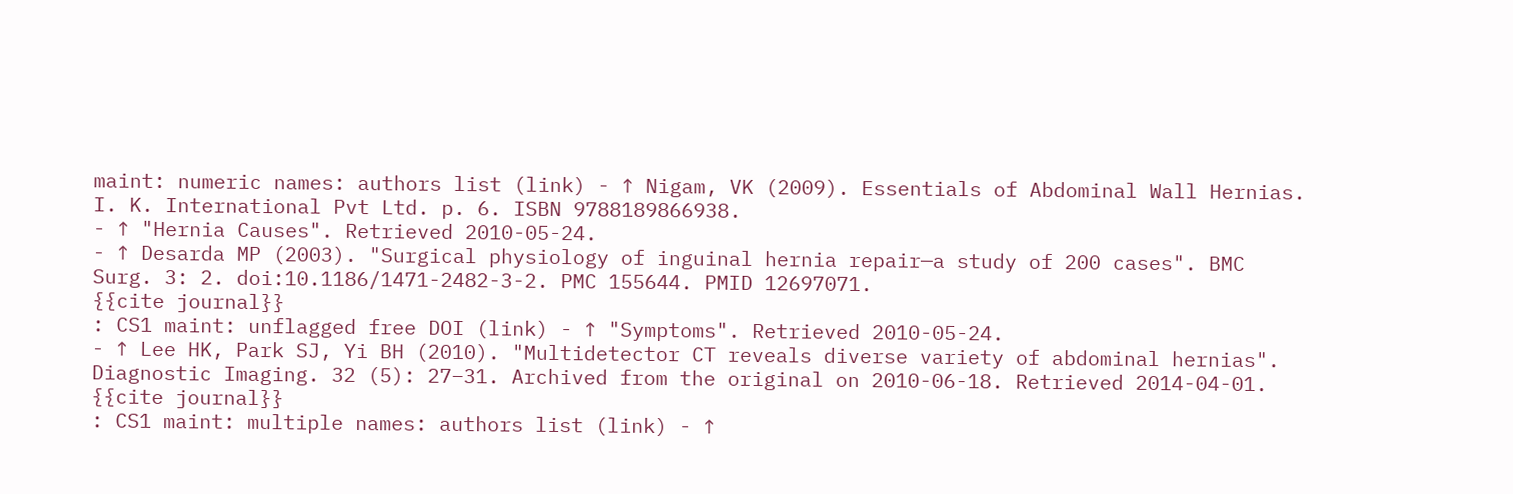maint: numeric names: authors list (link) - ↑ Nigam, VK (2009). Essentials of Abdominal Wall Hernias. I. K. International Pvt Ltd. p. 6. ISBN 9788189866938.
- ↑ "Hernia Causes". Retrieved 2010-05-24.
- ↑ Desarda MP (2003). "Surgical physiology of inguinal hernia repair—a study of 200 cases". BMC Surg. 3: 2. doi:10.1186/1471-2482-3-2. PMC 155644. PMID 12697071.
{{cite journal}}
: CS1 maint: unflagged free DOI (link) - ↑ "Symptoms". Retrieved 2010-05-24.
- ↑ Lee HK, Park SJ, Yi BH (2010). "Multidetector CT reveals diverse variety of abdominal hernias". Diagnostic Imaging. 32 (5): 27–31. Archived from the original on 2010-06-18. Retrieved 2014-04-01.
{{cite journal}}
: CS1 maint: multiple names: authors list (link) - ↑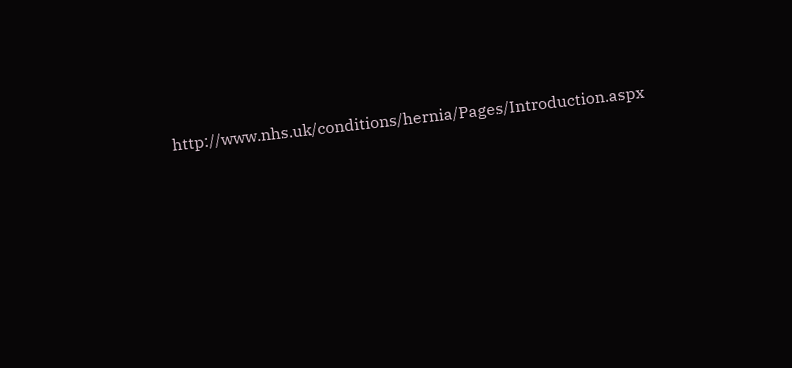http://www.nhs.uk/conditions/hernia/Pages/Introduction.aspx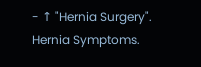- ↑ "Hernia Surgery". Hernia Symptoms.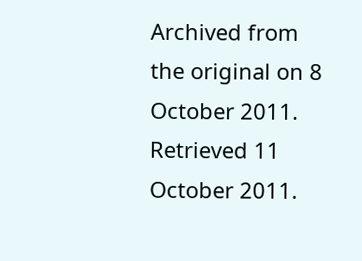Archived from the original on 8 October 2011. Retrieved 11 October 2011.